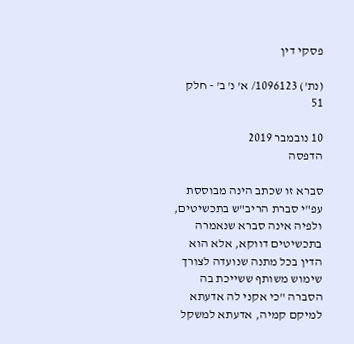פסקי דין

(נת') 1096123/ א' נ' ב' - חלק 51

10 נובמבר 2019
הדפסה

סברא זו שכתב הינה מבוססת עפ"י סברת הריב"ש בתכשיטים, ולפיה אינה סברא שנאמרה בתכשיטים דווקא, אלא הוא הדין בכל מתנה שנועדה לצורך שימוש משותף ששייכת בה הסברה "כי אקני לה אדעתא למיקם קמיה, אדעתא למשקל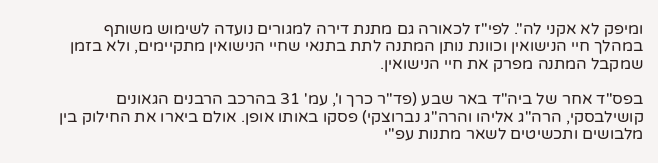ומיפק לא אקני לה". לפי"ז לכאורה גם מתנת דירה למגורים נועדה לשימוש משותף במהלך חיי הנישואין וכוונת נותן המתנה לתת בתנאי שחיי הנישואין מתקיימים, ולא בזמן שמקבל המתנה מפרק את חיי הנישואין.

בפס"ד אחר של ביה"ד באר שבע (פד"ר כרך ו', עמ' 31 בהרכב הרבנים הגאונים קושילבסקי, הרה"ג אליהו והרה"ג נברוצקי) פסקו באותו אופן. אולם ביארו את החילוק בין מלבושים ותכשיטים לשאר מתנות עפ"י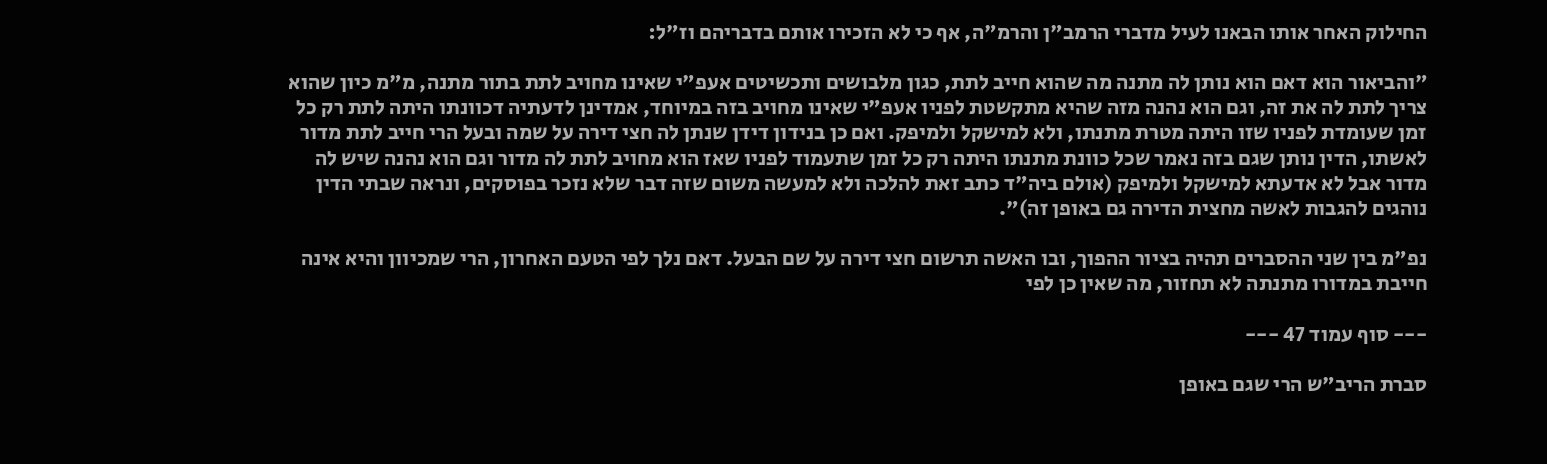החילוק האחר אותו הבאנו לעיל מדברי הרמב"ן והרמ"ה, אף כי לא הזכירו אותם בדבריהם וז"ל:

"והביאור הוא דאם הוא נותן לה מתנה מה שהוא חייב לתת, כגון מלבושים ותכשיטים אעפ"י שאינו מחויב לתת בתור מתנה, מ"מ כיון שהוא צריך לתת לה את זה, וגם הוא נהנה מזה שהיא מתקשטת לפניו אעפ"י שאינו מחויב בזה במיוחד, אמדינן לדעתיה דכוונתו היתה לתת רק כל זמן שעומדת לפניו שזו היתה מטרת מתנתו, ולא למישקל ולמיפק. ואם כן בנידון דידן שנתן לה חצי דירה על שמה ובעל הרי חייב לתת מדור לאשתו, הדין נותן שגם בזה נאמר שכל כוונת מתנתו היתה רק כל זמן שתעמוד לפניו שאז הוא מחויב לתת לה מדור וגם הוא נהנה שיש לה מדור אבל לא אדעתא למישקל ולמיפק (אולם ביה"ד כתב זאת להלכה ולא למעשה משום שזה דבר שלא נזכר בפוסקים, ונראה שבתי הדין נוהגים להגבות לאשה מחצית הדירה גם באופן זה)".

נפ"מ בין שני ההסברים תהיה בציור ההפוך, ובו האשה תרשום חצי דירה על שם הבעל. דאם נלך לפי הטעם האחרון, הרי שמכיוון והיא אינה חייבת במדורו מתנתה לא תחזור, מה שאין כן לפי

--- סוף עמוד 47 ---

סברת הריב"ש הרי שגם באופן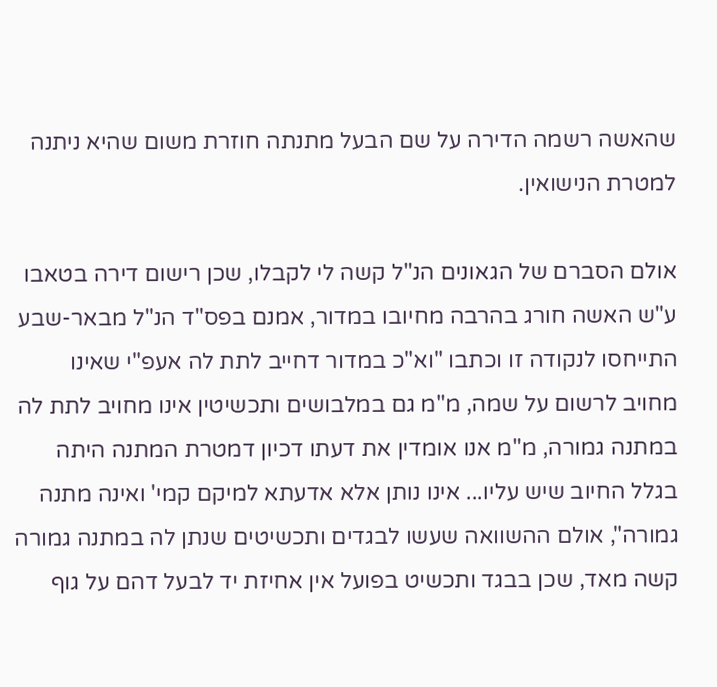שהאשה רשמה הדירה על שם הבעל מתנתה חוזרת משום שהיא ניתנה למטרת הנישואין.

אולם הסברם של הגאונים הנ"ל קשה לי לקבלו, שכן רישום דירה בטאבו ע"ש האשה חורג בהרבה מחיובו במדור, אמנם בפס"ד הנ"ל מבאר-שבע התייחסו לנקודה זו וכתבו "וא"כ במדור דחייב לתת לה אעפ"י שאינו מחויב לרשום על שמה, מ"מ גם במלבושים ותכשיטין אינו מחויב לתת לה במתנה גמורה, מ"מ אנו אומדין את דעתו דכיון דמטרת המתנה היתה בגלל החיוב שיש עליו... אינו נותן אלא אדעתא למיקם קמי' ואינה מתנה גמורה", אולם ההשוואה שעשו לבגדים ותכשיטים שנתן לה במתנה גמורה קשה מאד, שכן בבגד ותכשיט בפועל אין אחיזת יד לבעל דהם על גוף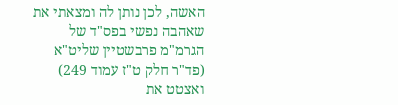האשה, לכן נותן לה ומצאתי את שאהבה נפשי בפס"ד של הגרמ"מ פרבשטיין שליט"א (פד"ר חלק ט"ז עמוד 249) ואצטט את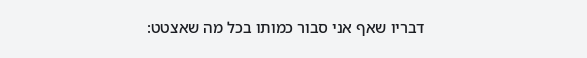דבריו שאף אני סבור כמותו בכל מה שאצטט: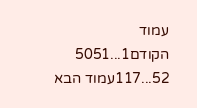עמוד הקודם1...5051
52...117עמוד הבא